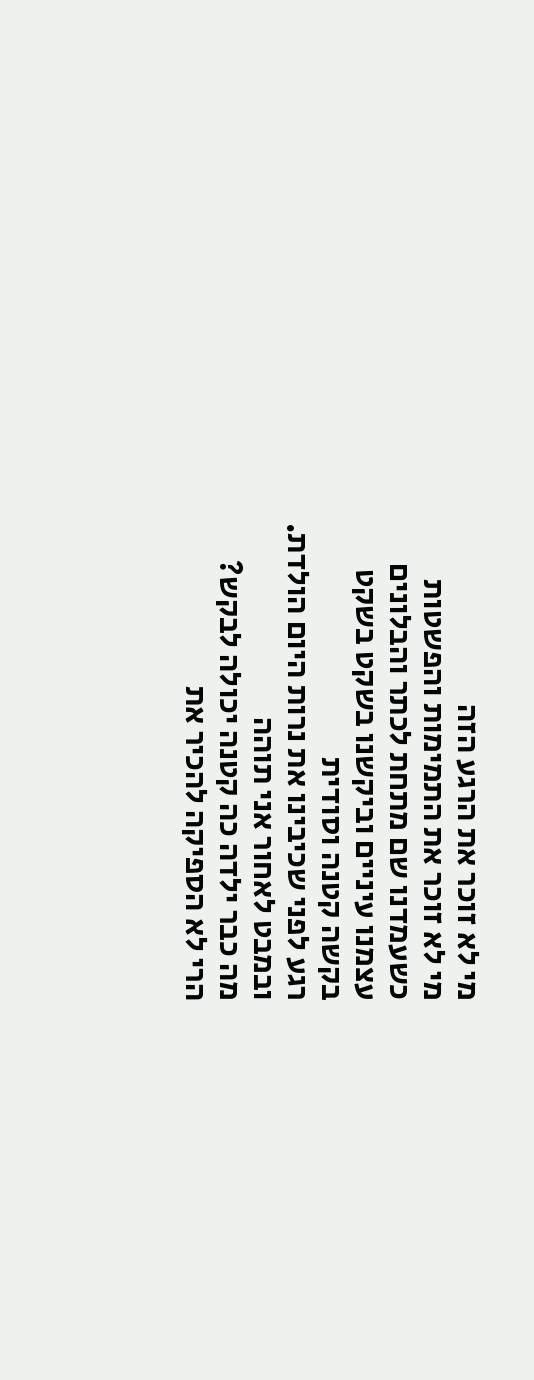מי לא זוכר את הרגע הזה
מי לא זוכר את התמימות והפשטות
כשעמדנו שם מתחת לכתר והבלונים
עצמנו עיניים וביקשנו בשקט בשקט
בקשה קטנה וסודית
רגע לפני שכיבינו את נרות היום הולדת.
ובמבט לאחור אני תוהה
מה כבר ילדה כה קטנה יכולה לבקש?
הרי לא הספיקה להכיר את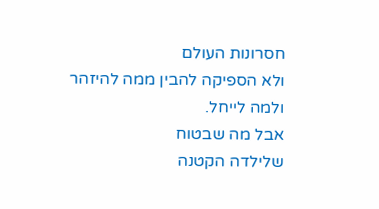חסרונות העולם
ולא הספיקה להבין ממה להיזהר
ולמה לייחל.
אבל מה שבטוח
שלילדה הקטנה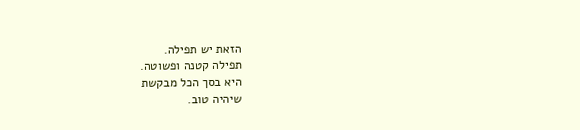הזאת יש תפילה.
תפילה קטנה ופשוטה.
היא בסך הכל מבקשת
שיהיה טוב.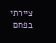ציירתי בפחם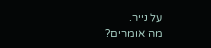על נייר.
מה אומרים?